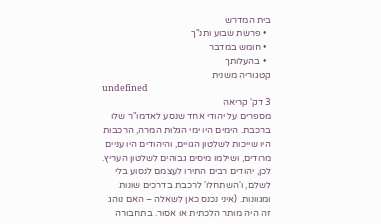בית המדרש
  • פרשת שבוע ותנ"ך
  • חומש במדבר
  • בהעלותך
קטגוריה משנית
undefined
3 דק' קריאה
מספרים על יהודי אחד שנסע לאדמו"ר שלו ברכבת. הימים היו ימי הגלות המרה, הרכבות היו שייכות לשלטון הגויים, והיהודים היו עניים מרודים, ושילמו מיסים גבוהים לשלטון העריץ. לכן, יהודים רבים התירו לעצמם לנסוע בלי לשלם, ו'השתחלו' לרכבת בדרכים שונות ומגוונות. (איני נכנס כאן לשאלה – האם נוהג זה היה מותר הלכתית או אסור. בתחבורה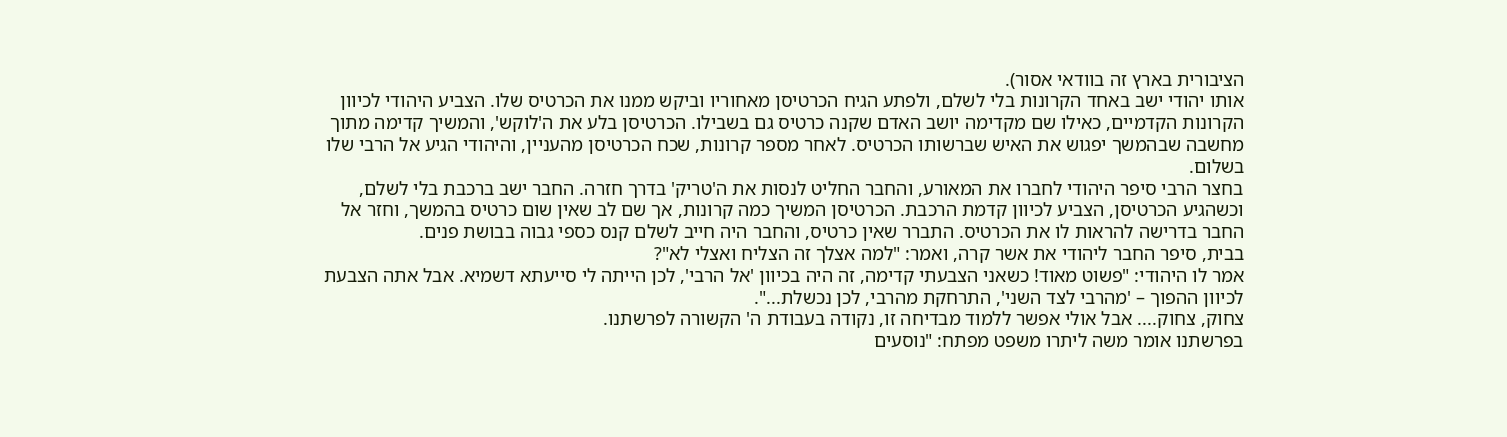הציבורית בארץ זה בוודאי אסור).
אותו יהודי ישב באחד הקרונות בלי לשלם, ולפתע הגיח הכרטיסן מאחוריו וביקש ממנו את הכרטיס שלו. הצביע היהודי לכיוון הקרונות הקדמיים, כאילו שם מקדימה יושב האדם שקנה כרטיס גם בשבילו. הכרטיסן בלע את ה'לוקש', והמשיך קדימה מתוך מחשבה שבהמשך יפגוש את האיש שברשותו הכרטיס. לאחר מספר קרונות, שכח הכרטיסן מהעניין, והיהודי הגיע אל הרבי שלו בשלום.
בחצר הרבי סיפר היהודי לחברו את המאורע, והחבר החליט לנסות את ה'טריק' בדרך חזרה. החבר ישב ברכבת בלי לשלם, וכשהגיע הכרטיסן, הצביע לכיוון קדמת הרכבת. הכרטיסן המשיך כמה קרונות, אך שם לב שאין שום כרטיס בהמשך, וחזר אל החבר בדרישה להראות לו את הכרטיס. התברר שאין כרטיס, והחבר היה חייב לשלם קנס כספי גבוה בבושת פנים.
בבית, סיפר החבר ליהודי את אשר קרה, ואמר: "למה אצלך זה הצליח ואצלי לא"?
אמר לו היהודי: "פשוט מאוד! כשאני הצבעתי קדימה, זה היה בכיוון 'אל הרבי', לכן הייתה לי סייעתא דשמיא. אבל אתה הצבעת לכיוון ההפוך – 'מהרבי לצד השני', התרחקת מהרבי, לכן נכשלת...".
צחוק, צחוק.... אבל אולי אפשר ללמוד מבדיחה זו, נקודה בעבודת ה' הקשורה לפרשתנו.
בפרשתנו אומר משה ליתרו משפט מפתח: "נוסעים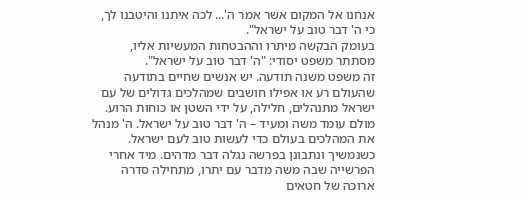אנחנו אל המקום אשר אמר ה'... לכה איתנו והיטבנו לך, כי ה' דבר טוב על ישראל".
בעומק הבקשה מיתרו וההבטחות המעשיות אליו, מסתתר משפט יסודי: "ה' דבר טוב על ישראל".
זה משפט משנה תודעה. יש אנשים שחיים בתודעה שהעולם רע או אפילו חושבים שמהלכים גדולים של עם ישראל מתנהלים, חלילה, על ידי השטן או כוחות הרוע. מולם עומד משה ומעיד – ה' דבר טוב על ישראל. ה' מנהל את המהלכים בעולם כדי לעשות טוב לעם ישראל.
כשנמשיך ונתבונן בפרשה נגלה דבר מדהים. מיד אחרי הפרשייה שבה משה מדבר עם יתרו, מתחילה סדרה ארוכה של חטאים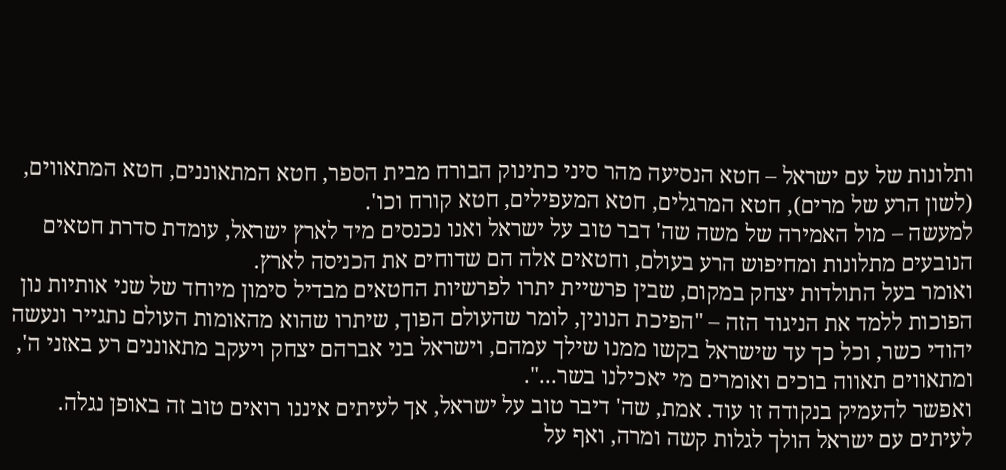ותלונות של עם ישראל – חטא הנסיעה מהר סיני כתינוק הבורח מבית הספר, חטא המתאוננים, חטא המתאווים, (לשון הרע של מרים), חטא המרגלים, חטא המעפילים, חטא קורח וכו'.
למעשה – מול האמירה של משה שה' דבר טוב על ישראל ואנו נכנסים מיד לארץ ישראל, עומדת סדרת חטאים הנובעים מתלונות ומחיפוש הרע בעולם, וחטאים אלה הם שדוחים את הכניסה לארץ.
ואומר בעל התולדות יצחק במקום, שבין פרשיית יתרו לפרשיות החטאים מבדיל סימון מיוחד של שני אותיות נון הפוכות ללמד את הניגוד הזה – "הפיכת הנונין, לומר שהעולם הפוך, שיתרו שהוא מהאומות העולם נתגייר ונעשה יהודי כשר, וכל כך עד שישראל בקשו ממנו שילך עמהם, וישראל בני אברהם יצחק ויעקב מתאוננים רע באזני ה', ומתאווים תאווה בוכים ואומרים מי יאכילנו בשר...".
ואפשר להעמיק בנקודה זו עוד. אמת, שה' דיבר טוב על ישראל, אך לעיתים איננו רואים טוב זה באופן נגלה. לעיתים עם ישראל הולך לגלות קשה ומרה, ואף על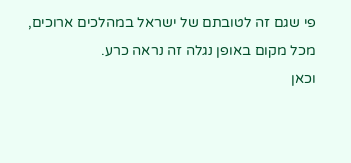פי שגם זה לטובתם של ישראל במהלכים ארוכים, מכל מקום באופן נגלה זה נראה כרע.
וכאן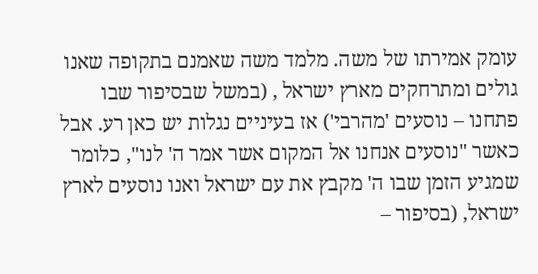עומק אמירתו של משה. מלמד משה שאמנם בתקופה שאנו גולים ומתרחקים מארץ ישראל , (במשל שבסיפור שבו פתחנו – נוסעים 'מהרבי') אז בעיניים נגלות יש כאן רע. אבל כאשר "נוסעים אנחנו אל המקום אשר אמר ה' לנו", כלומר שמגיע הזמן שבו ה' מקבץ את עם ישראל ואנו נוסעים לארץ ישראל, (בסיפור –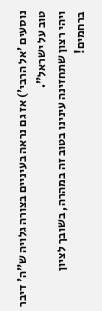נוסעים 'אל הרבי') אז גם נראה בעיניים בצורה גלויה ש"ה' דיבר טוב על ישראל".
ויהי רצון שתחזינה עינינו בטוב זה במהרה, בשובך לציון ברחמים!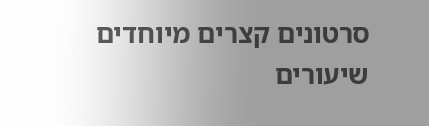סרטונים קצרים מיוחדים
שיעורים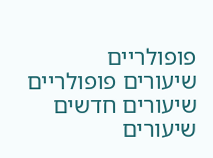פופולריים
שיעורים פופולריים
שיעורים חדשים
שיעורים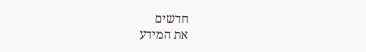חדשים
את המידע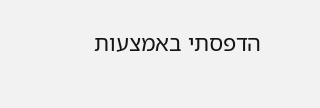הדפסתי באמצעות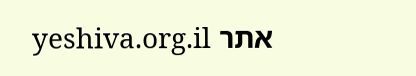אתר yeshiva.org.il